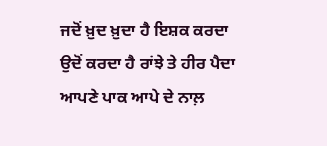ਜਦੋਂ ਖ਼ੁਦ ਖ਼ੁਦਾ ਹੈ ਇਸ਼ਕ ਕਰਦਾ
ਉਦੋਂ ਕਰਦਾ ਹੈ ਰਾਂਝੇ ਤੇ ਹੀਰ ਪੈਦਾ
ਆਪਣੇ ਪਾਕ ਆਪੇ ਦੇ ਨਾਲ਼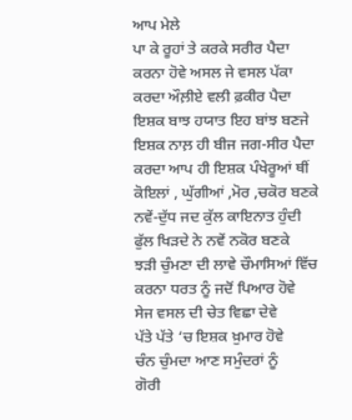ਆਪ ਮੇਲੇ
ਪਾ ਕੇ ਰੂਹਾਂ ਤੇ ਕਰਕੇ ਸਰੀਰ ਪੈਦਾ
ਕਰਨਾ ਹੋਵੇ ਅਸਲ ਜੇ ਵਸਲ ਪੱਕਾ
ਕਰਦਾ ਔਲ਼ੀਏ ਵਲੀ ਫ਼ਕੀਰ ਪੈਦਾ
ਇਸ਼ਕ ਬਾਝ ਹਯਾਤ ਇਹ ਬਾਂਝ ਬਣਜੇ
ਇਸ਼ਕ ਨਾਲ਼ ਹੀ ਬੀਜ ਜਗ-ਸੀਰ ਪੈਦਾ
ਕਰਦਾ ਆਪ ਹੀ ਇਸ਼ਕ ਪੰਖੇਰੂਆਂ ਥੀਂ
ਕੋਇਲਾਂ , ਘੁੱਗੀਆਂ ,ਮੋਰ ,ਚਕੋਰ ਬਣਕੇ
ਨਵੇਂ-ਦੁੱਧ ਜਦ ਕੁੱਲ ਕਾਇਨਾਤ ਹੁੰਦੀ
ਫੁੱਲ ਖਿੜਦੇ ਨੇ ਨਵੇਂ ਨਕੋਰ ਬਣਕੇ
ਝੜੀ ਚੁੰਮਣਾ ਦੀ ਲਾਵੇ ਚੌਮਾਸਿਆਂ ਵਿੱਚ
ਕਰਨਾ ਧਰਤ ਨੂੰ ਜਦੋਂ ਪਿਆਰ ਹੋਵੇ
ਸੇਜ ਵਸਲ ਦੀ ਚੇਤ ਵਿਛਾ ਦੇਵੇ
ਪੱਤੇ ਪੱਤੇ ‘ਚ ਇਸ਼ਕ ਖ਼ੁਮਾਰ ਹੋਵੇ
ਚੰਨ ਚੁੰਮਦਾ ਆਣ ਸਮੁੰਦਰਾਂ ਨੂੰ
ਗੋਰੀ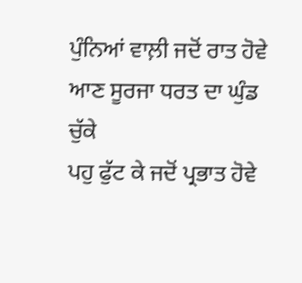ਪੁੰਨਿਆਂ ਵਾਲ਼ੀ ਜਦੋਂ ਰਾਤ ਹੋਵੇ
ਆਣ ਸੂਰਜਾ ਧਰਤ ਦਾ ਘੁੰਡ ਚੁੱਕੇ
ਪਹੁ ਫੁੱਟ ਕੇ ਜਦੋਂ ਪ੍ਰਭਾਤ ਹੋਵੇ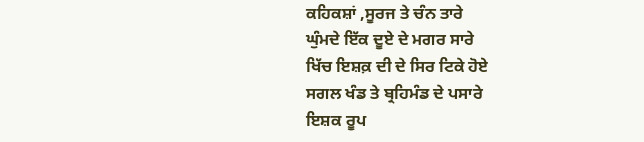ਕਹਿਕਸ਼ਾਂ ,ਸੂਰਜ ਤੇ ਚੰਨ ਤਾਰੇ
ਘੁੰਮਦੇ ਇੱਕ ਦੂਏ ਦੇ ਮਗਰ ਸਾਰੇ
ਖਿੱਚ ਇਸ਼ਕ਼ ਦੀ ਦੇ ਸਿਰ ਟਿਕੇ ਹੋਏ
ਸਗਲ ਖੰਡ ਤੇ ਬ੍ਰਹਿਮੰਡ ਦੇ ਪਸਾਰੇ
ਇਸ਼ਕ ਰੂਪ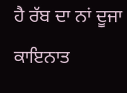ਹੈ ਰੱਬ ਦਾ ਨਾਂ ਦੂਜਾ
ਕਾਇਨਾਤ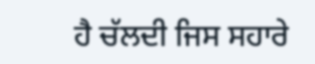ਹੈ ਚੱਲਦੀ ਜਿਸ ਸਹਾਰੇ